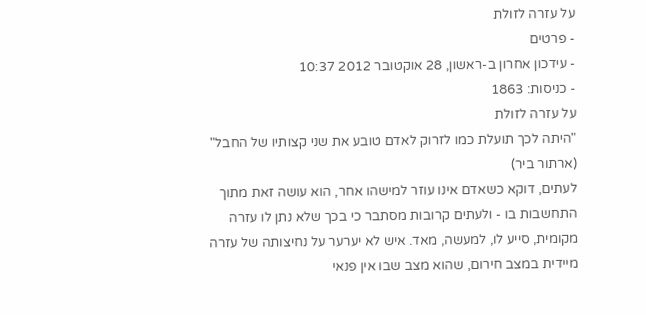על עזרה לזולת
- פרטים
- עידכון אחרון ב-ראשון, 28 אוקטובר 2012 10:37
- כניסות: 1863
על עזרה לזולת
"היתה לכך תועלת כמו לזרוק לאדם טובע את שני קצותיו של החבל"
(ארתור ביר)
לעתים, דוקא כשאדם אינו עוזר למישהו אחר, הוא עושה זאת מתוך התחשבות בו - ולעתים קרובות מסתבר כי בכך שלא נתן לו עזרה מקומית, סייע לו, למעשה, מאד. איש לא יערער על נחיצותה של עזרה מיידית במצב חירום, שהוא מצב שבו אין פנאי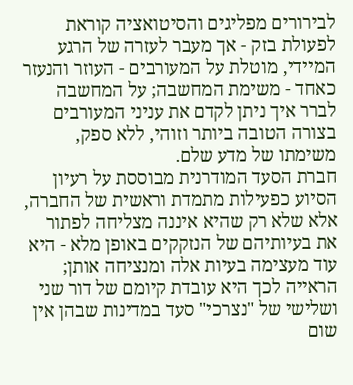לבירורים מפליגים והסיטואציה קוראת לפעולת בזק - אך מעבר לעזרה של הרגע המיידי, מוטלת על המעורבים - העוזר והנעזר כאחד - משימת המחשבה; על המחשבה לברר איך ניתן לקדם את עניני המעורבים בצורה הטובה ביותר וזוהי, ללא ספק, משימתו של מדע שלם.
חברת הסעד המודרנית מבוססת על רעיון הסיוע כפעילות מתמדת וראשית של החברה, אלא שלא רק שהיא איננה מצליחה לפתור את בעיותיהם של הנזקקים באופן מלא - היא עוד מעצימה בעיות אלה ומנציחה אותן; הראייה לכך היא עובדת קיומם של דור שני ושלישי של "נצרכי" סעד במדינות שבהן אין שום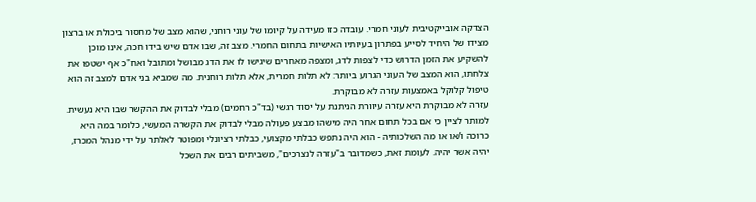הצדקה אובייקטיבית לעוני חמרי. עובדה כזו מעידה על קיומו של עוני רוחני, שהוא מצב של מחסור ביכולת או ברצון מצידו של היחיד לסייע בפתרון בעיותיו האישיות בתחום החמרי. מצב זה, שבו אדם שיש בידו חכה, אינו מוכן להשקיע את הזמן הדרוש כדי לצפות לדג, ומצפה מאחרים שיגישו לו את הדג מבושל ומתובל ואח"כ אף ישטפו את צלחתו, הוא המצב של העוני הגרוע ביותר: לא תלות חמרית, אלא תלות רוחנית. מה שמביא בני אדם למצב זה הוא טיפול קלוקל באמצעות עזרה לא מבוקרת.
עזרה לא מבוקרת היא עזרה עיוורת הניתנת על יסוד רגשי (בד"כ רחמים) מבלי לבדוק את ההקשר שבו היא נעשית. למותר לציין כי אם בכל תחום אחר היה מישהו מבצע פעולה מבלי לבדוק את הקשרה המעשי, כלומר במה היא כרוכה ו/או או מה השלכותיה - הוא היה נתפש כבלתי מקצועי, כבלתי רציונלי ומפוטר לאלתר על ידי מנהל המכרז, יהיה אשר יהיה. לעומת זאת, כשמדובר ב"עזרה לנצרכים", משביתים רבים את השכל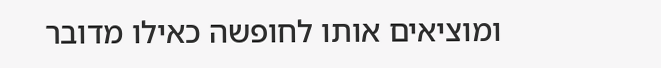ומוציאים אותו לחופשה כאילו מדובר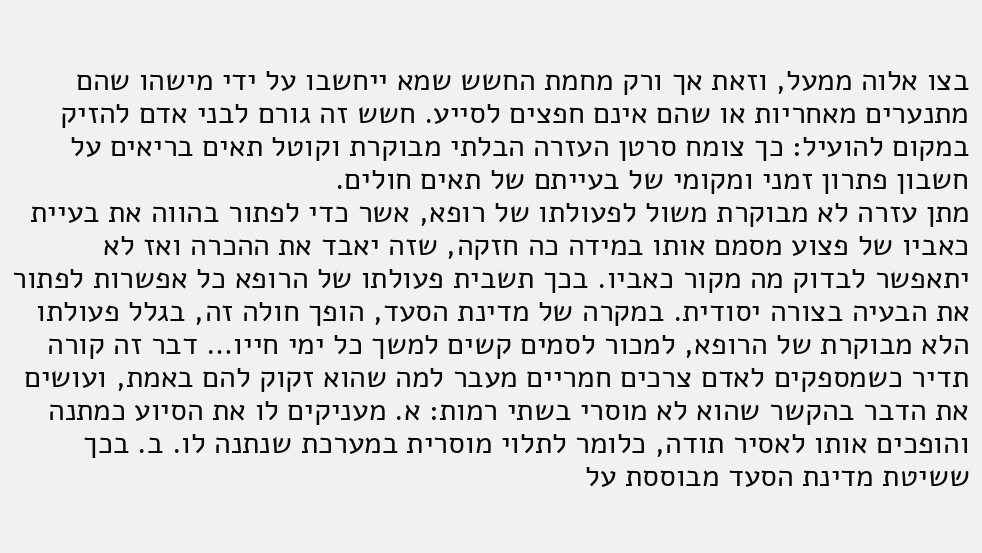בצו אלוה ממעל, וזאת אך ורק מחמת החשש שמא ייחשבו על ידי מישהו שהם מתנערים מאחריות או שהם אינם חפצים לסייע. חשש זה גורם לבני אדם להזיק במקום להועיל: כך צומח סרטן העזרה הבלתי מבוקרת וקוטל תאים בריאים על חשבון פתרון זמני ומקומי של בעייתם של תאים חולים.
מתן עזרה לא מבוקרת משול לפעולתו של רופא, אשר כדי לפתור בהווה את בעיית כאביו של פצוע מסמם אותו במידה כה חזקה, שזה יאבד את ההכרה ואז לא יתאפשר לבדוק מה מקור כאביו. בכך תשבית פעולתו של הרופא כל אפשרות לפתור את הבעיה בצורה יסודית. במקרה של מדינת הסעד, הופך חולה זה, בגלל פעולתו הלא מבוקרת של הרופא, למכור לסמים קשים למשך כל ימי חייו… דבר זה קורה תדיר כשמספקים לאדם צרכים חמריים מעבר למה שהוא זקוק להם באמת, ועושים את הדבר בהקשר שהוא לא מוסרי בשתי רמות: א. מעניקים לו את הסיוע כמתנה והופכים אותו לאסיר תודה, כלומר לתלוי מוסרית במערכת שנתנה לו. ב. בכך ששיטת מדינת הסעד מבוססת על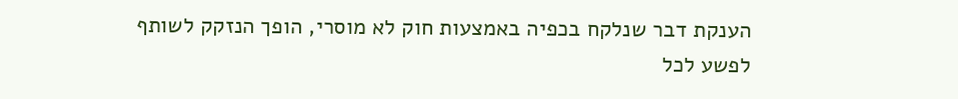הענקת דבר שנלקח בכפיה באמצעות חוק לא מוסרי, הופך הנזקק לשותף לפשע לכל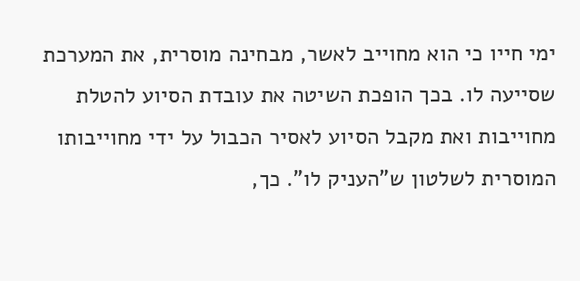ימי חייו כי הוא מחוייב לאשר, מבחינה מוסרית, את המערכת שסייעה לו. בכך הופכת השיטה את עובדת הסיוע להטלת מחוייבות ואת מקבל הסיוע לאסיר הכבול על ידי מחוייבותו המוסרית לשלטון ש"העניק לו". כך,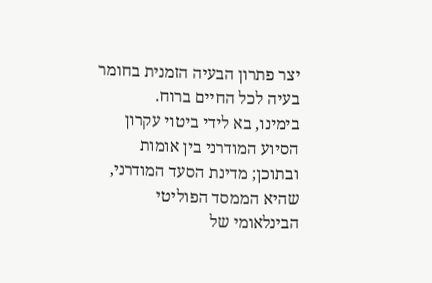יצר פתרון הבעיה הזמנית בחומר בעיה לכל החיים ברוח.
בימינו, בא לידי ביטוי עקרון הסיוע המודרני בין אומות ובתוכן; מדינת הסעד המודרני, שהיא הממסד הפוליטי הבינלאומי של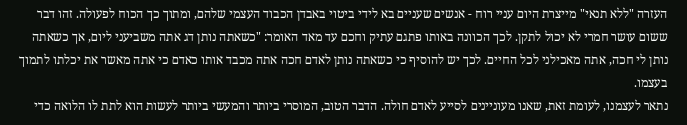העזרה "ללא תנאי" מייצרת היום עניי רוח - אנשים שעניים בא לידי ביטוי באבדן הכבוד העצמי שלהם, ומתוך כך הכוח לפעולה. זהו דבר ששום עושר חמרי לא יכול לתקן. לכך הכוונה באותו פתגם עתיק וחכם עד מאד האומר: "כשאתה נותן דג אתה משביעני ליום, אך כשאתה נותן לי חכה, אתה מאכילני לכל החיים. לכך יש להוסיף כי כשאתה נותן לאדם חכה אתה מכבד אותו כאדם כי אתה מאשר את יכלתו לתמוך בעצמו.
נתאר לעצמנו, לעומת זאת, שאנו מעוניינים לסייע לאדם חולה. הדבר הטוב, המוסרי ביותר והמעשי ביותר לעשות הוא לתת לו הלואה כדי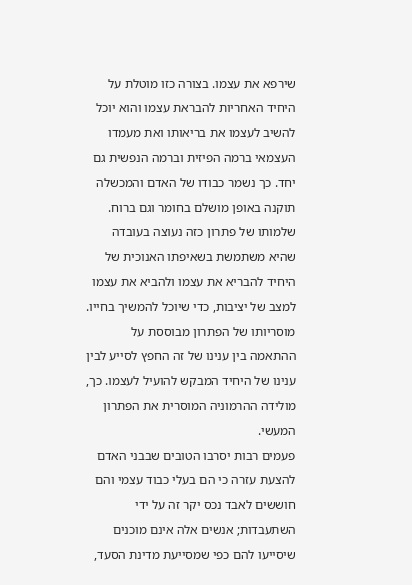שירפא את עצמו. בצורה כזו מוטלת על היחיד האחריות להבראת עצמו והוא יוכל להשיב לעצמו את בריאותו ואת מעמדו העצמאי ברמה הפיזית וברמה הנפשית גם יחד. כך נשמר כבודו של האדם והמכשלה תוקנה באופן מושלם בחומר וגם ברוח. שלמותו של פתרון כזה נעוצה בעובדה שהיא משתמשת בשאיפתו האנוכית של היחיד להבריא את עצמו ולהביא את עצמו למצב של יציבות, כדי שיוכל להמשיך בחייו. מוסריותו של הפתרון מבוססת על ההתאמה בין ענינו של זה החפץ לסייע לבין ענינו של היחיד המבקש להועיל לעצמו. כך, מולידה ההרמוניה המוסרית את הפתרון המעשי.
פעמים רבות יסרבו הטובים שבבני האדם להצעת עזרה כי הם בעלי כבוד עצמי והם חוששים לאבד נכס יקר זה על ידי השתעבדות; אנשים אלה אינם מוכנים שיסייעו להם כפי שמסייעת מדינת הסעד,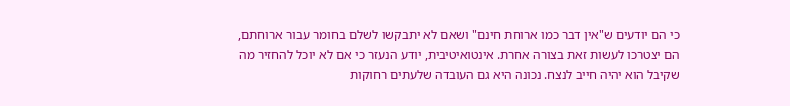כי הם יודעים ש"אין דבר כמו ארוחת חינם" ושאם לא יתבקשו לשלם בחומר עבור ארוחתם, הם יצטרכו לעשות זאת בצורה אחרת. אינטואיטיבית, יודע הנעזר כי אם לא יוכל להחזיר מה שקיבל הוא יהיה חייב לנצח. נכונה היא גם העובדה שלעתים רחוקות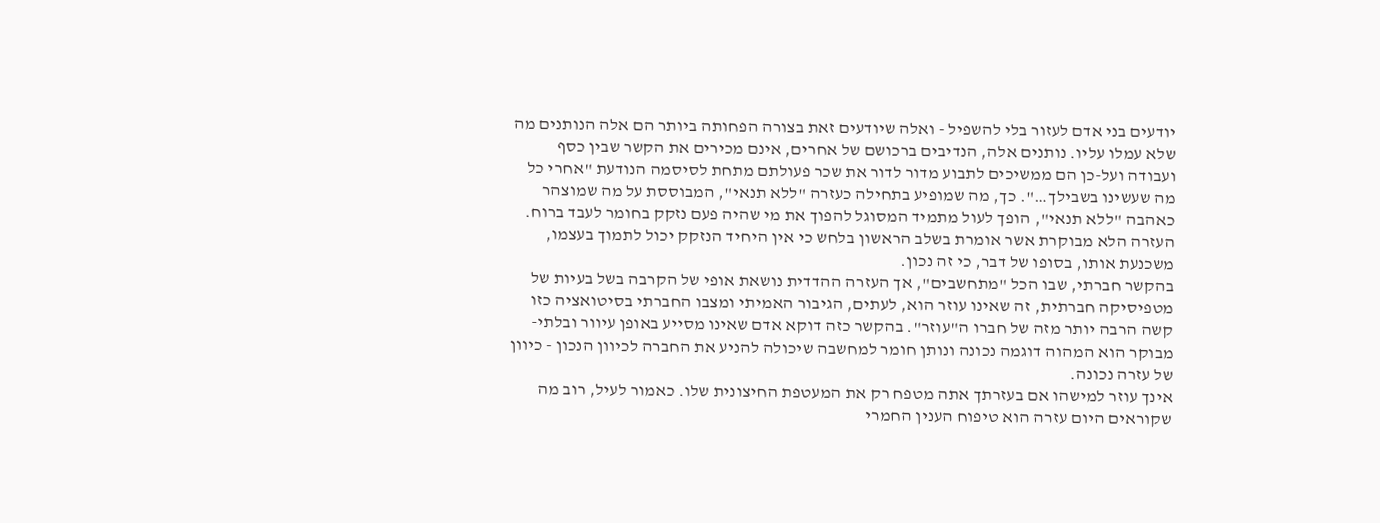יודעים בני אדם לעזור בלי להשפיל - ואלה שיודעים זאת בצורה הפחותה ביותר הם אלה הנותנים מה שלא עמלו עליו. נותנים אלה, הנדיבים ברכושם של אחרים, אינם מכירים את הקשר שבין כסף ועבודה ועל-כן הם ממשיכים לתבוע מדור לדור את שכר פעולתם מתחת לסיסמה הנודעת "אחרי כל מה שעשינו בשבילך…". כך, מה שמופיע בתחילה כעזרה "ללא תנאי", המבוססת על מה שמוצהר כאהבה "ללא תנאי", הופך לעול מתמיד המסוגל להפוך את מי שהיה פעם נזקק בחומר לעבד ברוח. העזרה הלא מבוקרת אשר אומרת בשלב הראשון בלחש כי אין היחיד הנזקק יכול לתמוך בעצמו, משכנעת אותו, בסופו של דבר, כי זה נכון.
בהקשר חברתי, שבו הכל "מתחשבים", אך העזרה ההדדית נושאת אופי של הקרבה בשל בעיות של מטפיסיקה חברתית, זה שאינו עוזר הוא, לעתים, הגיבור האמיתי ומצבו החברתי בסיטואציה כזו קשה הרבה יותר מזה של חברו ה"עוזר". בהקשר כזה דוקא אדם שאינו מסייע באופן עיוור ובלתי-מבוקר הוא המהוה דוגמה נכונה ונותן חומר למחשבה שיכולה להניע את החברה לכיוון הנכון - כיוון של עזרה נכונה.
אינך עוזר למישהו אם בעזרתך אתה מטפח רק את המעטפת החיצונית שלו. כאמור לעיל, רוב מה שקוראים היום עזרה הוא טיפוח הענין החמרי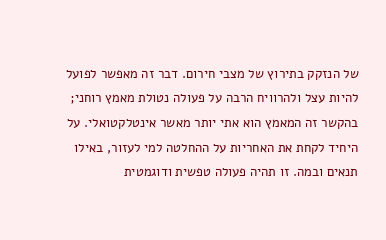של הנזקק בתירוץ של מצבי חירום. דבר זה מאפשר לפועל להיות עצל ולהרוויח הרבה על פעולה נטולת מאמץ רוחני; בהקשר זה המאמץ הוא אתי יותר מאשר אינטלקטואלי. על היחיד לקחת את האחריות על ההחלטה למי לעזור, באילו תנאים ובמה. זו תהיה פעולה טפשית ודוגמטית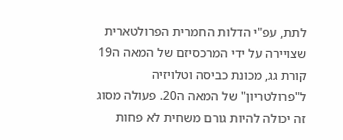לתת, עפ"י הדלות החמרית הפרולטארית שצויירה על ידי המרכסיזם של המאה ה19 קורת גג, מכונת כביסה וטלויזיה ל"פרולטריון" של המאה ה20. פעולה מסוג זה יכולה להיות גורם משחית לא פחות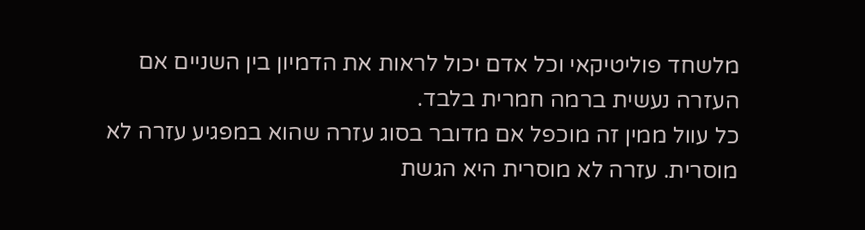מלשחד פוליטיקאי וכל אדם יכול לראות את הדמיון בין השניים אם העזרה נעשית ברמה חמרית בלבד.
כל עוול ממין זה מוכפל אם מדובר בסוג עזרה שהוא במפגיע עזרה לא מוסרית. עזרה לא מוסרית היא הגשת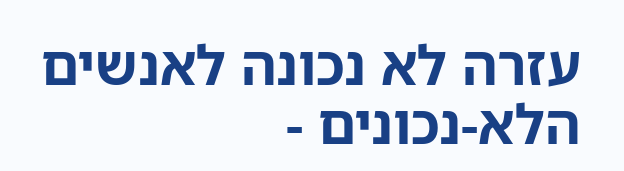עזרה לא נכונה לאנשים הלא-נכונים -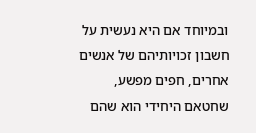ובמיוחד אם היא נעשית על חשבון זכויותיהם של אנשים אחרים, חפים מפשע, שחטאם היחידי הוא שהם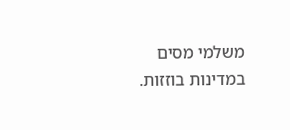משלמי מסים במדינות בוזזות.